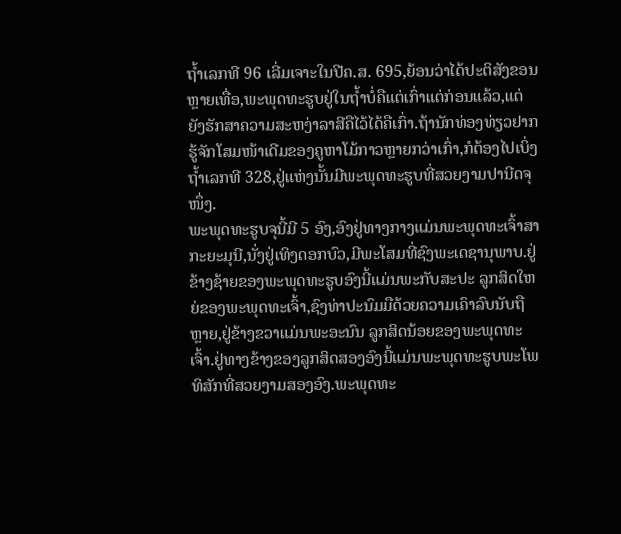ຖ້ຳເລກທີ 96 ເລີ່ມເຈາະໃນປີຄ.ສ. 695,ຍ້ອນວ່າໄດ້ປະຕິສັງຂອນຫຼາຍເທື່ອ,ພະພຸດທະຮູບຢູ່ໃນຖ້ຳບໍ່ຄືແຕ່ເກົ່າແຕ່ກ່ອນແລ້ວ,ແຕ່ຍັງຮັກສາຄວາມສະຫງ່າລາສີຄືໄວ້ໄດ້ຄືເກົ່າ.ຖ້ານັກທ່ອງທ່ຽວຢາກຮູ້ຈັກໂສມໜ້າເດີມຂອງຄູຫາໂມ້ກາວຫຼາຍກວ່າເກົ່າ,ກໍຕ້ອງໄປເບິ່ງຖ້ຳເລກທີ 328,ຢູ່ແຫ່ງນັ້ນມີພະພຸດທະຮູບທີ່ສວຍງາມປານີດຈຸໜຶ່ງ.
ພະພຸດທະຮູບຈຸນີ້ມີ 5 ອົງ,ອົງຢູ່ທາງກາງແມ່ນພະພຸດທະເຈົ້າສາກະຍະມຸນີ,ນັ່ງຢູ່ເທິງດອກບົວ,ມີພະໂສມທີ່ຊົງພະເດຊານຸພາບ.ຢູ່ຂ້າງຊ້າຍຂອງພະພຸດທະຮູບອົງນີ້ແມ່ນພະກັບສະປະ ລູກສິດໃຫຍ່ຂອງພະພຸດທະເຈົ້າ,ຊົງທ່າປະນົມມືດ້ວຍຄວາມເຄົາລົບນັບຖືຫຼາຍ,ຢູ່ຂ້າງຂວາແມ່ນພະອະນົນ ລູກສິດນ້ອຍຂອງພະພຸດທະເຈົ້າ.ຢູ່ທາງຂ້າງຂອງລູກສິດສອງອົງນີ້ແມ່ນພະພຸດທະຮູບພະໂພທິສັກທີ່ສວຍງາມສອງອົງ.ພະພຸດທະ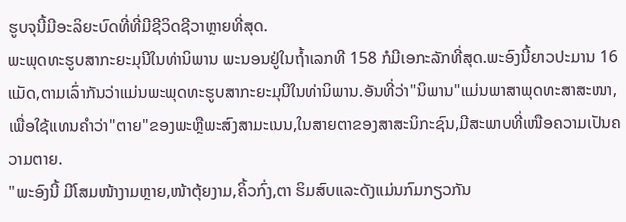ຮູບຈຸນີ້ມີອະລິຍະບົດທີ່ທີ່ມີຊີວິດຊີວາຫຼາຍທີ່ສຸດ.
ພະພຸດທະຮູບສາກະຍະມຸນີໃນທ່ານິພານ ພະນອນຢູ່ໃນຖ້ຳເລກທີ 158 ກໍມີເອກະລັກທີ່ສຸດ.ພະອົງນີ້ຍາວປະມານ 16 ແມັດ,ຕາມເລົ່າກັນວ່າແມ່ນພະພຸດທະຮູບສາກະຍະມຸນີໃນທ່ານິພານ.ອັນທີ່ວ່າ"ນິພານ"ແມ່ນພາສາພຸດທະສາສະໜາ,ເພື່ອໃຊ້ແທນຄຳວ່າ"ຕາຍ"ຂອງພະຫຼືພະສົງສາມະເນນ,ໃນສາຍຕາຂອງສາສະນິກະຊົນ,ມີສະພາບທີ່ເໜືອຄວາມເປັນຄວາມຕາຍ.
"ພະອົງນີ້ ມີໂສມໜ້າງາມຫຼາຍ,ໜ້າຕຸ້ຍງາມ,ຄິ້ວກົ່ງ,ຕາ ຮິມສົບແລະດັງແມ່ນກົມກຽວກັນ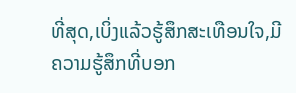ທີ່ສຸດ,ເບິ່ງແລ້ວຮູ້ສຶກສະເທືອນໃຈ,ມີຄວາມຮູ້ສຶກທີ່ບອກ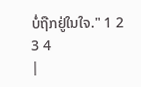ບໍ່ຖືກຢູ່ໃນໃຈ." 1 2 3 4
|